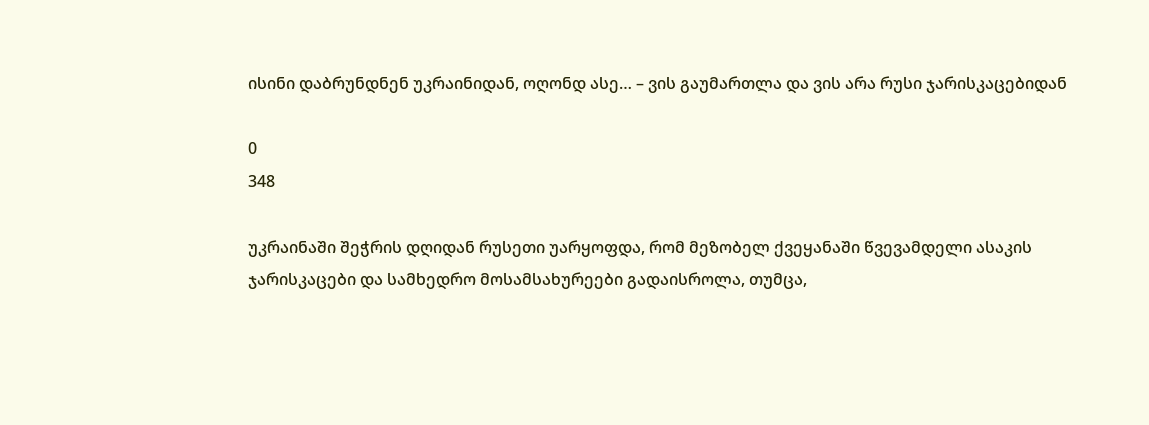ისინი დაბრუნდნენ უკრაინიდან, ოღონდ ასე… – ვის გაუმართლა და ვის არა რუსი ჯარისკაცებიდან

0
348

უკრაინაში შეჭრის დღიდან რუსეთი უარყოფდა, რომ მეზობელ ქვეყანაში წვევამდელი ასაკის ჯარისკაცები და სამხედრო მოსამსახურეები გადაისროლა, თუმცა,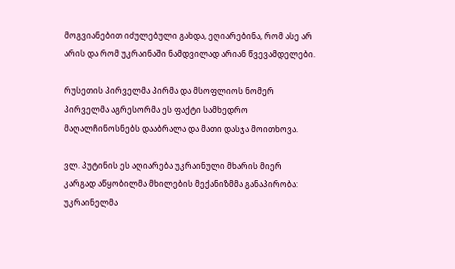მოგვიანებით იძულებული გახდა, ეღიარებინა, რომ ასე არ არის და რომ უკრაინაში ნამდვილად არიან წვევამდელები.

რუსეთის პირველმა პირმა და მსოფლიოს ნომერ პირველმა აგრესორმა ეს ფაქტი სამხედრო მაღალჩინოსნებს დააბრალა და მათი დასჯა მოითხოვა.

ვლ. პუტინის ეს აღიარება უკრაინული მხარის მიერ კარგად აწყობილმა მხილების მექანიზმმა განაპირობა: უკრაინელმა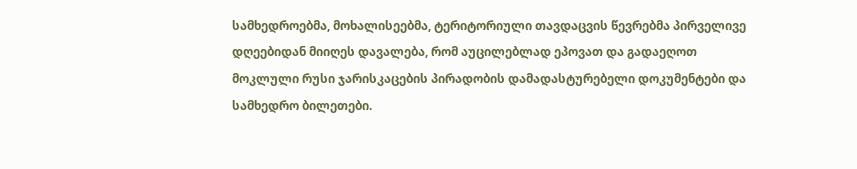სამხედროებმა, მოხალისეებმა, ტერიტორიული თავდაცვის წევრებმა პირველივე დღეებიდან მიიღეს დავალება, რომ აუცილებლად ეპოვათ და გადაეღოთ მოკლული რუსი ჯარისკაცების პირადობის დამადასტურებელი დოკუმენტები და სამხედრო ბილეთები.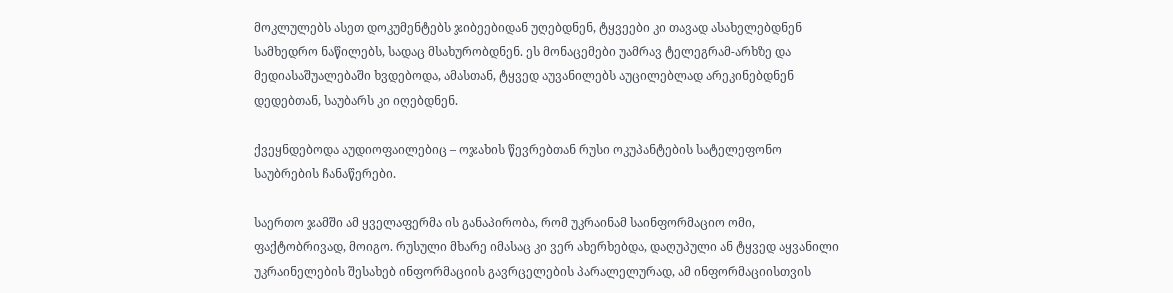მოკლულებს ასეთ დოკუმენტებს ჯიბეებიდან უღებდნენ, ტყვეები კი თავად ასახელებდნენ სამხედრო ნაწილებს, სადაც მსახურობდნენ. ეს მონაცემები უამრავ ტელეგრამ-არხზე და მედიასაშუალებაში ხვდებოდა, ამასთან, ტყვედ აუვანილებს აუცილებლად არეკინებდნენ დედებთან, საუბარს კი იღებდნენ.

ქვეყნდებოდა აუდიოფაილებიც – ოჯახის წევრებთან რუსი ოკუპანტების სატელეფონო საუბრების ჩანაწერები.

საერთო ჯამში ამ ყველაფერმა ის განაპირობა, რომ უკრაინამ საინფორმაციო ომი, ფაქტობრივად, მოიგო. რუსული მხარე იმასაც კი ვერ ახერხებდა, დაღუპული ან ტყვედ აყვანილი უკრაინელების შესახებ ინფორმაციის გავრცელების პარალელურად, ამ ინფორმაციისთვის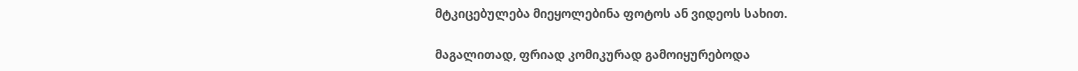მტკიცებულება მიეყოლებინა ფოტოს ან ვიდეოს სახით.

მაგალითად, ფრიად კომიკურად გამოიყურებოდა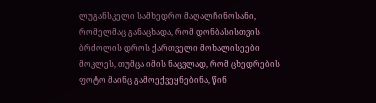ლუგანსკელი სამხედრო მაღალჩინოსანი, რომელმაც განაცხადა, რომ დონბასისთვის ბრძოლის დროს ქართველი მოხალისეები მოკლეს, თუმცა იმის ნაცვლად, რომ ცხედრების ფოტო მაინც გამოექვეყნებინა, წინ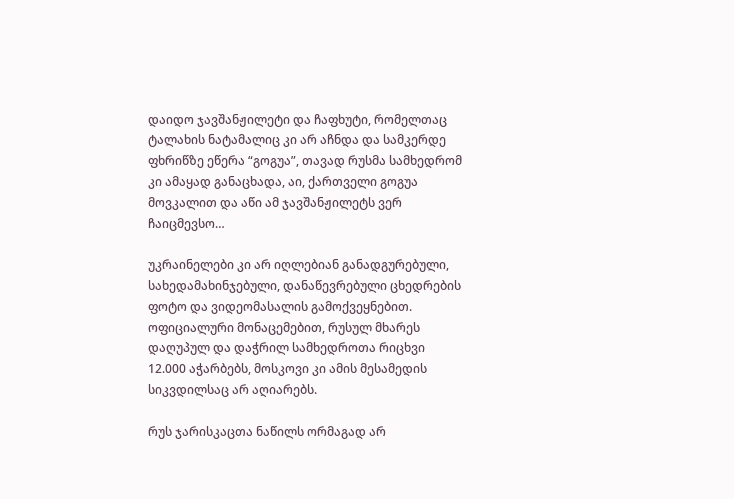დაიდო ჯავშანჟილეტი და ჩაფხუტი, რომელთაც ტალახის ნატამალიც კი არ აჩნდა და სამკერდე ფხრიწზე ეწერა “გოგუა”, თავად რუსმა სამხედრომ კი ამაყად განაცხადა, აი, ქართველი გოგუა მოვკალით და აწი ამ ჯავშანჟილეტს ვერ ჩაიცმევსო…

უკრაინელები კი არ იღლებიან განადგურებული, სახედამახინჯებული, დანაწევრებული ცხედრების ფოტო და ვიდეომასალის გამოქვეყნებით. ოფიციალური მონაცემებით, რუსულ მხარეს დაღუპულ და დაჭრილ სამხედროთა რიცხვი 12.000 აჭარბებს, მოსკოვი კი ამის მესამედის სიკვდილსაც არ აღიარებს.

რუს ჯარისკაცთა ნაწილს ორმაგად არ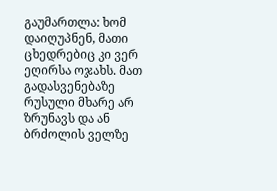გაუმართლა: ხომ დაიღუპნენ, მათი ცხედრებიც კი ვერ ეღირსა ოჯახს. მათ გადასვენებაზე რუსული მხარე არ ზრუნავს და ან ბრძოლის ველზე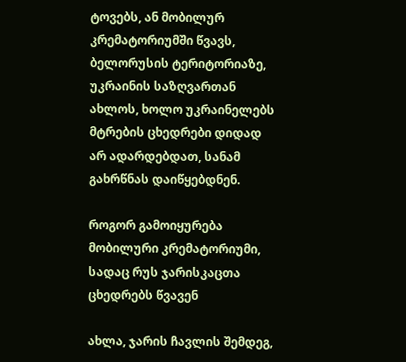ტოვებს, ან მობილურ კრემატორიუმში წვავს, ბელორუსის ტერიტორიაზე, უკრაინის საზღვართან ახლოს, ხოლო უკრაინელებს მტრების ცხედრები დიდად არ ადარდებდათ, სანამ გახრწნას დაიწყებდნენ.

როგორ გამოიყურება მობილური კრემატორიუმი, სადაც რუს ჯარისკაცთა ცხედრებს წვავენ

ახლა, ჯარის ჩავლის შემდეგ,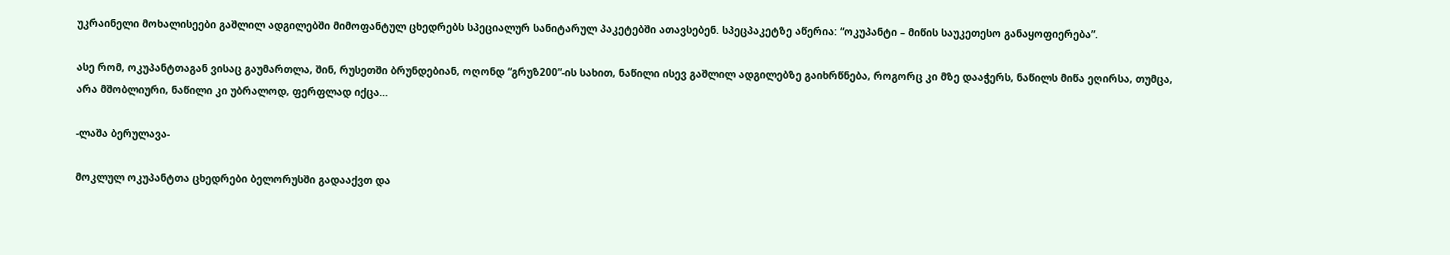უკრაინელი მოხალისეები გაშლილ ადგილებში მიმოფანტულ ცხედრებს სპეციალურ სანიტარულ პაკეტებში ათავსებენ. სპეცპაკეტზე აწერია: “ოკუპანტი – მიწის საუკეთესო განაყოფიერება”.

ასე რომ, ოკუპანტთაგან ვისაც გაუმართლა, შინ, რუსეთში ბრუნდებიან, ოღონდ “გრუზ200”-ის სახით, ნაწილი ისევ გაშლილ ადგილებზე გაიხრწნება, როგორც კი მზე დააჭერს, ნაწილს მიწა ეღირსა, თუმცა, არა მშობლიური, ნაწილი კი უბრალოდ, ფერფლად იქცა…

-ლაშა ბერულავა-

მოკლულ ოკუპანტთა ცხედრები ბელორუსში გადააქვთ და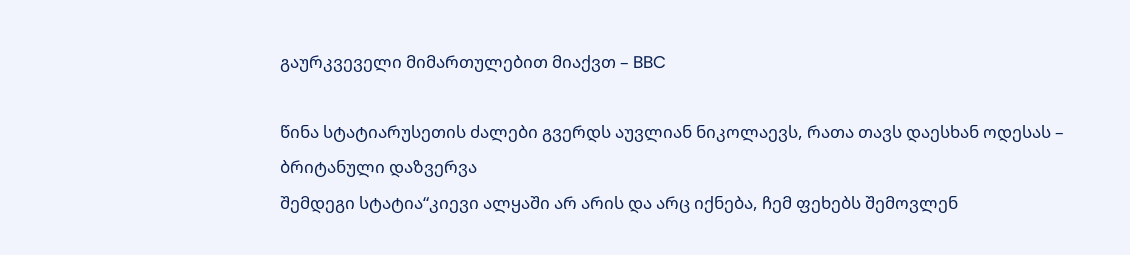გაურკვეველი მიმართულებით მიაქვთ – BBC

წინა სტატიარუსეთის ძალები გვერდს აუვლიან ნიკოლაევს, რათა თავს დაესხან ოდესას – ბრიტანული დაზვერვა
შემდეგი სტატია“კიევი ალყაში არ არის და არც იქნება, ჩემ ფეხებს შემოვლენ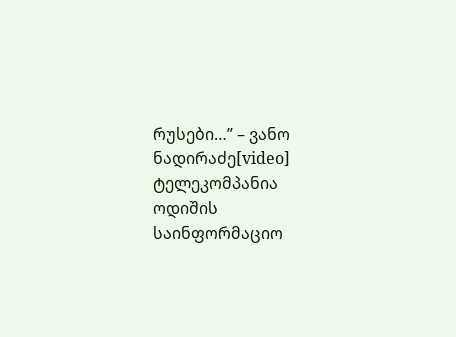რუსები…” – ვანო ნადირაძე[video]
ტელეკომპანია ოდიშის საინფორმაციო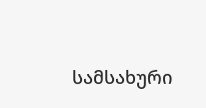სამსახური